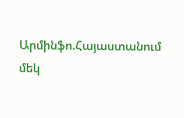Արմինֆո.Հայաստանում մեկ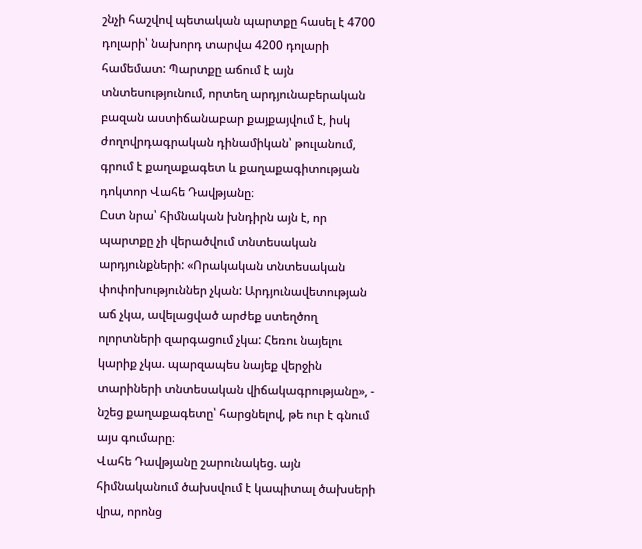շնչի հաշվով պետական պարտքը հասել է 4700 դոլարի՝ նախորդ տարվա 4200 դոլարի համեմատ: Պարտքը աճում է այն տնտեսությունում, որտեղ արդյունաբերական բազան աստիճանաբար քայքայվում է, իսկ ժողովրդագրական դինամիկան՝ թուլանում, գրում է քաղաքագետ և քաղաքագիտության դոկտոր Վահե Դավթյանը։
Ըստ նրա՝ հիմնական խնդիրն այն է, որ պարտքը չի վերածվում տնտեսական արդյունքների: «Որակական տնտեսական փոփոխություններ չկան: Արդյունավետության աճ չկա, ավելացված արժեք ստեղծող ոլորտների զարգացում չկա: Հեռու նայելու կարիք չկա. պարզապես նայեք վերջին տարիների տնտեսական վիճակագրությանը», - նշեց քաղաքագետը՝ հարցնելով, թե ուր է գնում այս գումարը։
Վահե Դավթյանը շարունակեց. այն հիմնականում ծախսվում է կապիտալ ծախսերի վրա, որոնց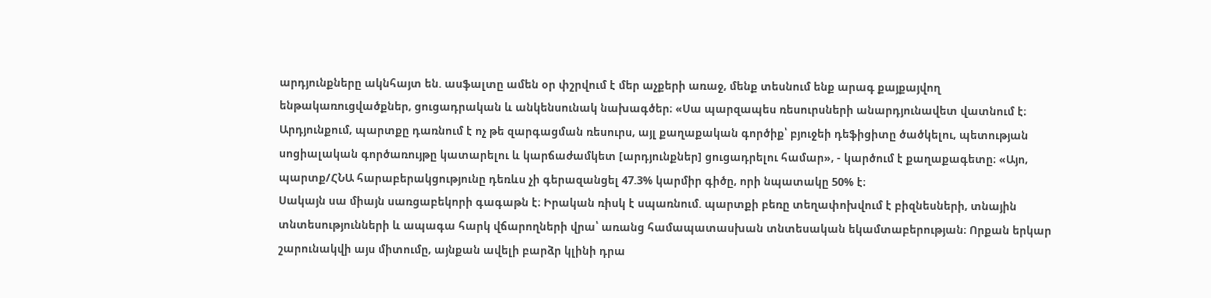արդյունքները ակնհայտ են. ասֆալտը ամեն օր փշրվում է մեր աչքերի առաջ, մենք տեսնում ենք արագ քայքայվող ենթակառուցվածքներ, ցուցադրական և անկենսունակ նախագծեր։ «Սա պարզապես ռեսուրսների անարդյունավետ վատնում է։
Արդյունքում, պարտքը դառնում է ոչ թե զարգացման ռեսուրս, այլ քաղաքական գործիք՝ բյուջեի դեֆիցիտը ծածկելու, պետության սոցիալական գործառույթը կատարելու և կարճաժամկետ [արդյունքներ] ցուցադրելու համար», - կարծում է քաղաքագետը։ «Այո, պարտք/ՀՆԱ հարաբերակցությունը դեռևս չի գերազանցել 47.3% կարմիր գիծը, որի նպատակը 50% է։
Սակայն սա միայն սառցաբեկորի գագաթն է։ Իրական ռիսկ է սպառնում. պարտքի բեռը տեղափոխվում է բիզնեսների, տնային տնտեսությունների և ապագա հարկ վճարողների վրա՝ առանց համապատասխան տնտեսական եկամտաբերության։ Որքան երկար շարունակվի այս միտումը, այնքան ավելի բարձր կլինի դրա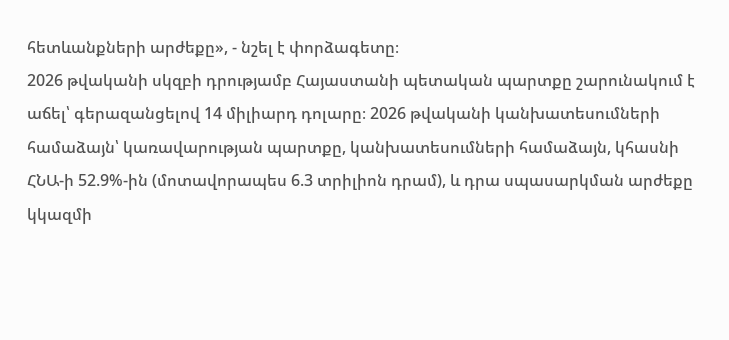հետևանքների արժեքը», - նշել է փորձագետը։
2026 թվականի սկզբի դրությամբ Հայաստանի պետական պարտքը շարունակում է աճել՝ գերազանցելով 14 միլիարդ դոլարը։ 2026 թվականի կանխատեսումների համաձայն՝ կառավարության պարտքը, կանխատեսումների համաձայն, կհասնի ՀՆԱ-ի 52.9%-ին (մոտավորապես 6.3 տրիլիոն դրամ), և դրա սպասարկման արժեքը կկազմի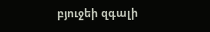բյուջեի զգալի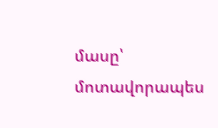մասը՝ մոտավորապես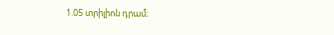1.05 տրիլիոն դրամ։